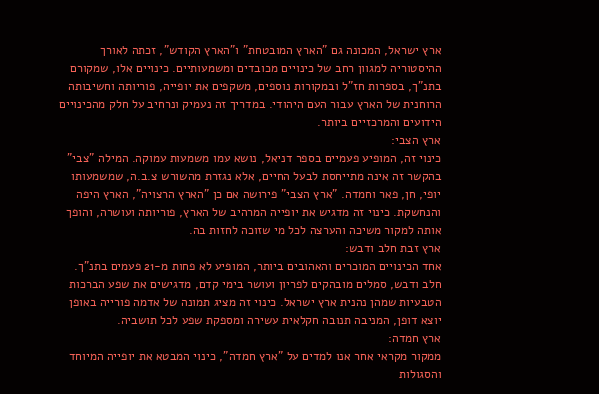ארץ ישראל, המכונה גם "הארץ המובטחת" ו"הארץ הקודש", זכתה לאורך ההיסטוריה למגוון רחב של כינויים מכובדים ומשמעותיים. כינויים אלו, שמקורם בתנ"ך, בספרות חז"ל ובמקורות נוספים, משקפים את יופייה, פוריותה וחשיבותה הרוחנית של הארץ עבור העם היהודי. במדריך זה נעמיק ונרחיב על חלק מהכינויים הידועים והמרכזיים ביותר.
ארץ הצבי:
כינוי זה, המופיע פעמיים בספר דניאל, נושא עמו משמעות עמוקה. המילה "צבי" בהקשר זה אינה מתייחסת לבעל החיים, אלא נגזרת מהשורש צ.ב.ה, שמשמעותו יופי, חן, פאר וחמדה. "ארץ הצבי" פירושה אם כן "הארץ הרצויה", הארץ היפה והנחשקת. כינוי זה מדגיש את יופייה המרהיב של הארץ, פוריותה ועושרה, והופך אותה למקור משיכה והערצה לכל מי שזוכה לחזות בה.
ארץ זבת חלב ודבש:
אחד הכינויים המוכרים והאהובים ביותר, המופיע לא פחות מ-21 פעמים בתנ"ך. חלב ודבש, סמלים מובהקים לפריון ועושר בימי קדם, מדגישים את שפע הברכות הטבעיות שמהן נהנית ארץ ישראל. כינוי זה מציג תמונה של אדמה פורייה באופן יוצא דופן, המניבה תנובה חקלאית עשירה ומספקת שפע לכל תושביה.
ארץ חמדה:
ממקור מקראי אחר אנו למדים על "ארץ חמדה", כינוי המבטא את יופייה המיוחד והסגולות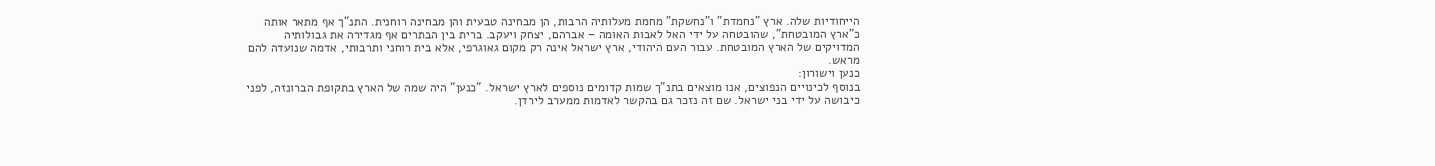הייחודיות שלה. ארץ "נחמדת" ו"נחשקת" מחמת מעלותיה הרבות, הן מבחינה טבעית והן מבחינה רוחנית. התנ"ך אף מתאר אותה כ"ארץ המובטחת", שהובטחה על ידי האל לאבות האומה – אברהם, יצחק ויעקב. ברית בין הבתרים אף מגדירה את גבולותיה המדויקים של הארץ המובטחת. עבור העם היהודי, ארץ ישראל אינה רק מקום גאוגרפי, אלא בית רוחני ותרבותי, אדמה שנועדה להם מראש.
כנען וישורון:
בנוסף לכינויים הנפוצים, אנו מוצאים בתנ"ך שמות קדומים נוספים לארץ ישראל. "כנען" היה שמה של הארץ בתקופת הברונזה, לפני כיבושה על ידי בני ישראל. שם זה נזכר גם בהקשר לאדמות ממערב לירדן.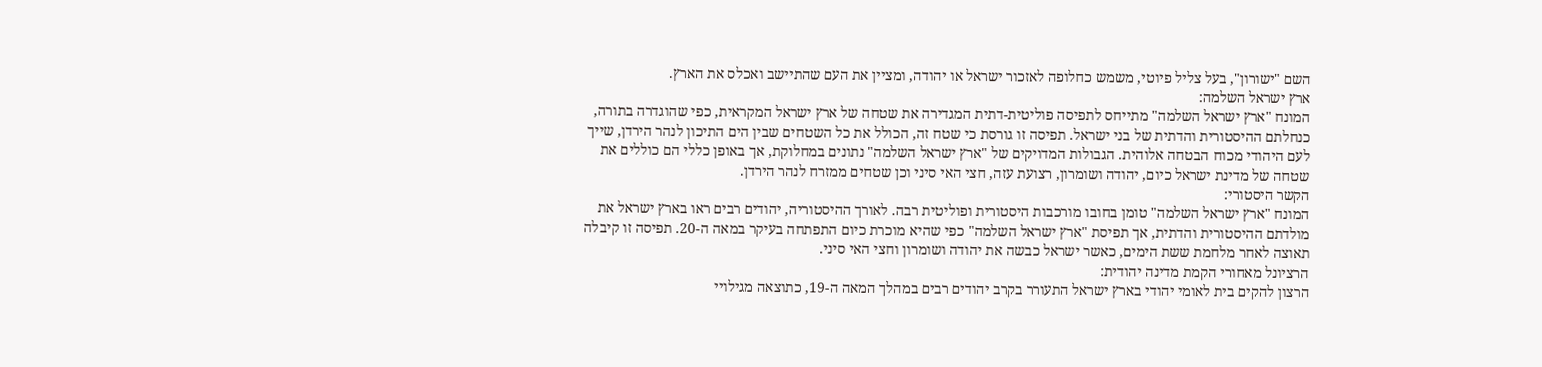השם "ישורון", בעל צליל פיוטי, משמש כחלופה לאזכור ישראל או יהודה, ומציין את העם שהתיישב ואכלס את הארץ.
ארץ ישראל השלמה:
המונח "ארץ ישראל השלמה" מתייחס לתפיסה פוליטית-דתית המגדירה את שטחה של ארץ ישראל המקראית, כפי שהוגדרה בתורה, כנחלתם ההיסטורית והדתית של בני ישראל. תפיסה זו גורסת כי שטח זה, הכולל את כל השטחים שבין הים התיכון לנהר הירדן, שייך לעם היהודי מכוח הבטחה אלוהית. הגבולות המדויקים של "ארץ ישראל השלמה" נתונים במחלוקת, אך באופן כללי הם כוללים את שטחה של מדינת ישראל כיום, יהודה ושומרון, רצועת עזה, חצי האי סיני וכן שטחים ממזרח לנהר הירדן.
הקשר היסטורי:
המונח "ארץ ישראל השלמה" טומן בחובו מורכבות היסטורית ופוליטית רבה. לאורך ההיסטוריה, יהודים רבים ראו בארץ ישראל את מולדתם ההיסטורית והדתית, אך תפיסת "ארץ ישראל השלמה" כפי שהיא מוכרת כיום התפתחה בעיקר במאה ה-20. תפיסה זו קיבלה תאוצה לאחר מלחמת ששת הימים, כאשר ישראל כבשה את יהודה ושומרון וחצי האי סיני.
הרציונל מאחורי הקמת מדינה יהודית:
הרצון להקים בית לאומי יהודי בארץ ישראל התעורר בקרב יהודים רבים במהלך המאה ה-19, כתוצאה מגילויי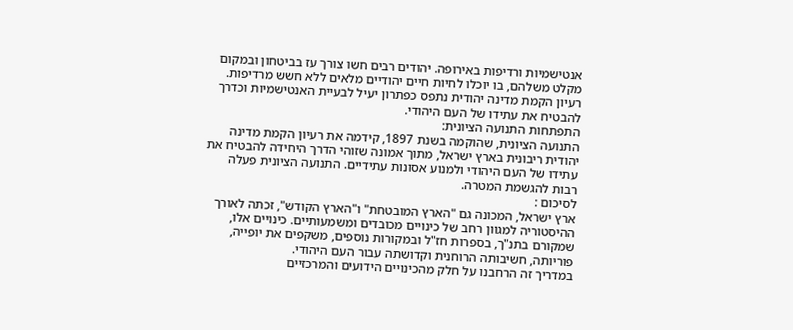אנטישמיות ורדיפות באירופה. יהודים רבים חשו צורך עז בביטחון ובמקום מקלט משלהם, בו יוכלו לחיות חיים יהודיים מלאים ללא חשש מרדיפות. רעיון הקמת מדינה יהודית נתפס כפתרון יעיל לבעיית האנטישמיות וכדרך להבטיח את עתידו של העם היהודי.
התפתחות התנועה הציונית:
התנועה הציונית, שהוקמה בשנת 1897, קידמה את רעיון הקמת מדינה יהודית ריבונית בארץ ישראל, מתוך אמונה שזוהי הדרך היחידה להבטיח את עתידו של העם היהודי ולמנוע אסונות עתידיים. התנועה הציונית פעלה רבות להגשמת המטרה.
לסיכום :
ארץ ישראל, המכונה גם "הארץ המובטחת" ו"הארץ הקודש", זכתה לאורך ההיסטוריה למגוון רחב של כינויים מכובדים ומשמעותיים. כינויים אלו, שמקורם בתנ"ך, בספרות חז"ל ובמקורות נוספים, משקפים את יופייה, פוריותה, חשיבותה הרוחנית וקדושתה עבור העם היהודי.
במדריך זה הרחבנו על חלק מהכינויים הידועים והמרכזיים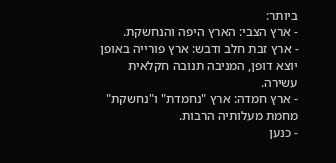ביותר:
- ארץ הצבי: הארץ היפה והנחשקת.
- ארץ זבת חלב ודבש: ארץ פורייה באופן יוצא דופן, המניבה תנובה חקלאית עשירה.
- ארץ חמדה: ארץ "נחמדת" ו"נחשקת" מחמת מעלותיה הרבות.
- כנען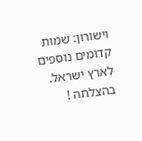וישורון: שמות קדומים נוספים לארץ ישראל.
בהצלחה !